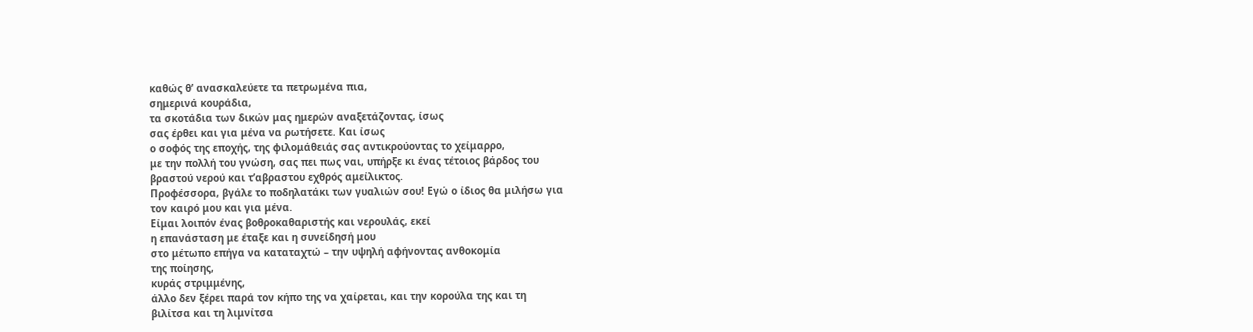καθώς θ’ ανασκαλεύετε τα πετρωμένα πια,
σημερινά κουράδια,
τα σκοτάδια των δικών μας ημερών αναξετάζοντας, ίσως
σας έρθει και για μένα να ρωτήσετε. Και ίσως
ο σοφός της εποχής, της φιλομάθειάς σας αντικρούοντας το χείμαρρο,
με την πολλή του γνώση, σας πει πως ναι, υπήρξε κι ένας τέτοιος βάρδος του
βραστού νερού και τ’αβραστου εχθρός αμείλικτος.
Προφέσσορα, βγάλε το ποδηλατάκι των γυαλιών σου! Εγώ ο ίδιος θα μιλήσω για
τον καιρό μου και για μένα.
Είμαι λοιπόν ένας βοθροκαθαριστής και νερουλάς, εκεί
η επανάσταση με έταξε και η συνείδησή μου
στο μέτωπο επήγα να καταταχτώ – την υψηλή αφήνοντας ανθοκομία
της ποίησης,
κυράς στριμμένης,
άλλο δεν ξέρει παρά τον κήπο της να χαίρεται, και την κορούλα της και τη
βιλίτσα και τη λιμνίτσα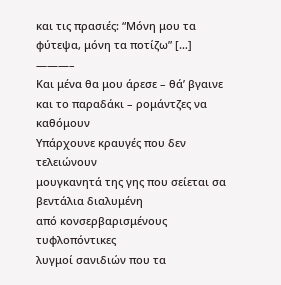και τις πρασιές: “Μόνη μου τα φύτεψα, μόνη τα ποτίζω” […]
———–
Και μένα θα μου άρεσε – θά’ βγαινε και το παραδάκι – ρομάντζες να καθόμουν
Υπάρχουνε κραυγές που δεν τελειώνουν
μουγκανητά της γης που σείεται σα βεντάλια διαλυμένη
από κονσερβαρισμένους τυφλοπόντικες
λυγμοί σανιδιών που τα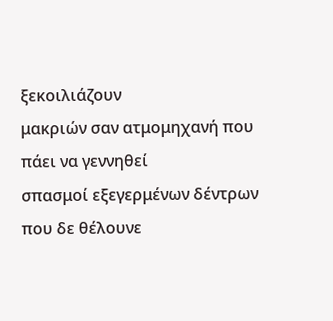ξεκοιλιάζουν
μακριών σαν ατμομηχανή που πάει να γεννηθεί
σπασμοί εξεγερμένων δέντρων που δε θέλουνε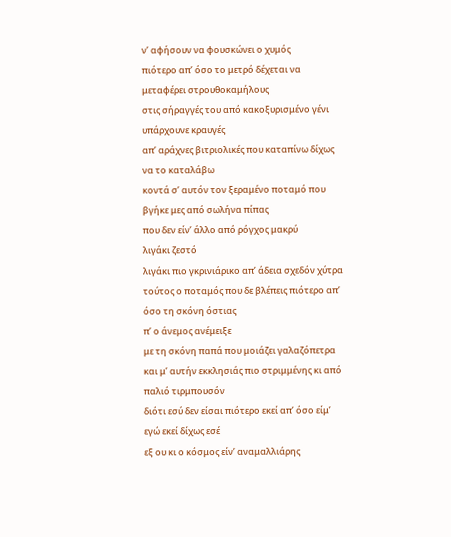ν’ αφήσουν να φουσκώνει ο χυμός
πιότερο απ’ όσο το μετρό δέχεται να μεταφέρει στρουθοκαμήλους
στις σήραγγές του από κακοξυρισμένο γένι
υπάρχουνε κραυγές
απ’ αράχνες βιτριολικές που καταπίνω δίχως να το καταλάβω
κοντά σ’ αυτόν τον ξεραμένο ποταμό που βγήκε μες από σωλήνα πίπας
που δεν είν’ άλλο από ρόγχος μακρύ
λιγάκι ζεστό
λιγάκι πιο γκρινιάρικο απ’ άδεια σχεδόν χύτρα
τούτος ο ποταμός που δε βλέπεις πιότερο απ’ όσο τη σκόνη όστιας
π’ ο άνεμος ανέμειξε
με τη σκόνη παπά που μοιάζει γαλαζόπετρα
και μ’ αυτήν εκκλησιάς πιο στριμμένης κι από παλιό τιρμπουσόν
διότι εσύ δεν είσαι πιότερο εκεί απ’ όσο είμ’ εγώ εκεί δίχως εσέ
εξ ου κι ο κόσμος είν’ αναμαλλιάρης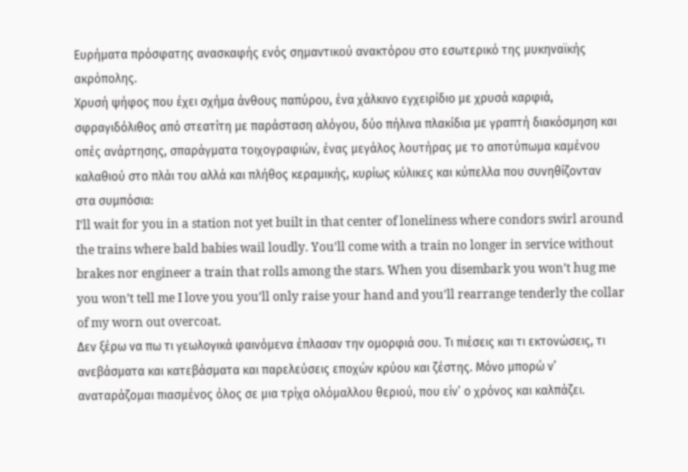Ευρήματα πρόσφατης ανασκαφής ενός σημαντικού ανακτόρου στο εσωτερικό της μυκηναϊκής ακρόπολης.
Χρυσή ψήφος που έχει σχήμα άνθους παπύρου, ένα χάλκινο εγχειρίδιο με χρυσά καρφιά, σφραγιδόλιθος από στεατίτη με παράσταση αλόγου, δύο πήλινα πλακίδια με γραπτή διακόσμηση και οπές ανάρτησης, σπαράγματα τοιχογραφιών, ένας μεγάλος λουτήρας με το αποτύπωμα καμένου καλαθιού στο πλάι του αλλά και πλήθος κεραμικής, κυρίως κύλικες και κύπελλα που συνηθίζονταν στα συμπόσια:
I’ll wait for you in a station not yet built in that center of loneliness where condors swirl around the trains where bald babies wail loudly. You’ll come with a train no longer in service without brakes nor engineer a train that rolls among the stars. When you disembark you won’t hug me you won’t tell me I love you you’ll only raise your hand and you’ll rearrange tenderly the collar of my worn out overcoat.
Δεν ξέρω να πω τι γεωλογικά φαινόμενα έπλασαν την ομορφιά σου. Τι πιέσεις και τι εκτονώσεις, τι ανεβάσματα και κατεβάσματα και παρελεύσεις εποχών κρύου και ζέστης. Μόνο μπορώ ν’ αναταράζομαι πιασμένος όλος σε μια τρίχα ολόμαλλου θεριού, που είν’ ο χρόνος και καλπάζει.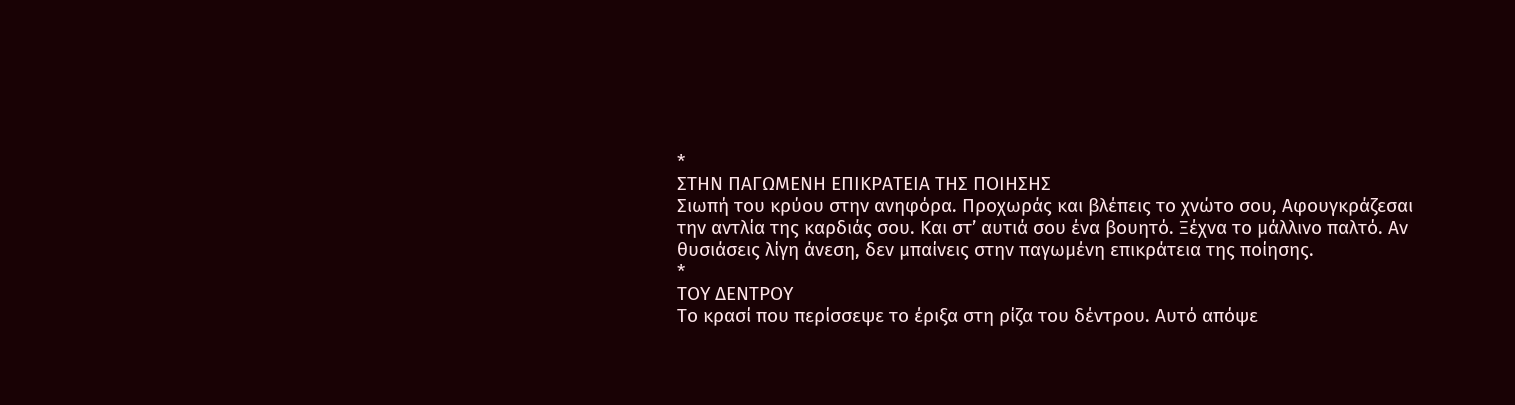*
ΣΤΗΝ ΠΑΓΩΜΕΝΗ ΕΠΙΚΡΑΤΕΙΑ ΤΗΣ ΠΟΙΗΣΗΣ
Σιωπή του κρύου στην ανηφόρα. Προχωράς και βλέπεις το χνώτο σου, Αφουγκράζεσαι την αντλία της καρδιάς σου. Και στ’ αυτιά σου ένα βουητό. Ξέχνα το μάλλινο παλτό. Αν θυσιάσεις λίγη άνεση, δεν μπαίνεις στην παγωμένη επικράτεια της ποίησης.
*
ΤΟΥ ΔΕΝΤΡΟΥ
Το κρασί που περίσσεψε το έριξα στη ρίζα του δέντρου. Αυτό απόψε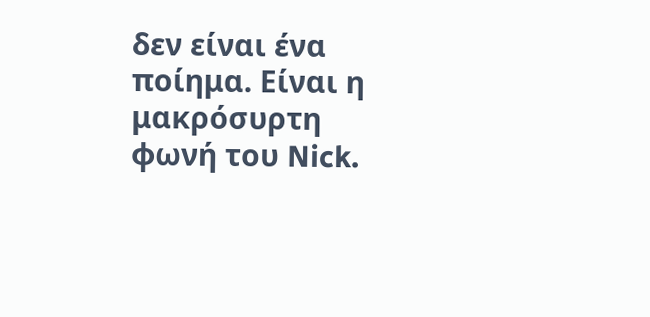δεν είναι ένα ποίημα. Είναι η μακρόσυρτη φωνή του Nick.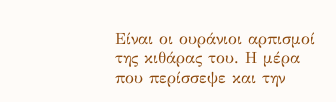Είναι οι ουράνιοι αρπισμοί της κιθάρας του. Η μέρα που περίσσεψε και την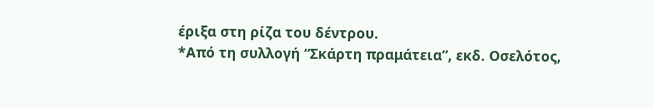έριξα στη ρίζα του δέντρου.
*Από τη συλλογή “Σκάρτη πραμάτεια”, εκδ. Οσελότος,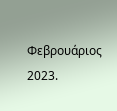Φεβρουάριος 2023.